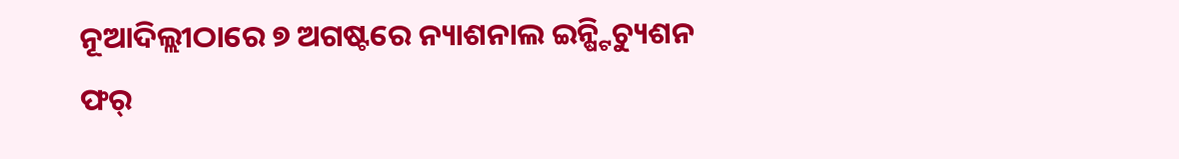ନୂଆଦିଲ୍ଲୀଠାରେ ୭ ଅଗଷ୍ଟରେ ନ୍ୟାଶନାଲ ଇନ୍ଷ୍ଟିଚ୍ୟୁଶନ ଫର୍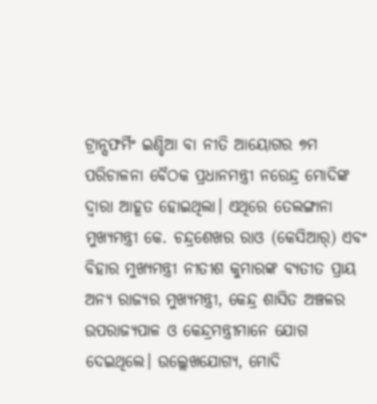ଟ୍ରାନ୍ସଫର୍ମିଂ ଇଣ୍ଡିଆ ବା ନୀତି ଆୟୋଗର ୭ମ ପରିଚାଳନା ବୈଠକ ପ୍ରଧାନମନ୍ତ୍ରୀ ନରେନ୍ଦ୍ର ମୋଦିଙ୍କ ଦ୍ୱାରା ଆହୂତ ହୋଇଥିଲା। ଏଥିରେ ତେଲଙ୍ଗାନା ମୁଖ୍ୟମନ୍ତ୍ରୀ କେ. ଚନ୍ଦ୍ରଶେଖର ରାଓ (କେସିଆର୍) ଏବଂ ବିହାର ମୁଖ୍ୟମନ୍ତ୍ରୀ ନୀତୀଶ କୁମାରଙ୍କ ବ୍ୟତୀତ ପ୍ରାୟ ଅନ୍ୟ ରାଜ୍ୟର ମୁଖ୍ୟମନ୍ତ୍ରୀ, କେନ୍ଦ୍ର ଶାସିତ ଅଞ୍ଚଳର ଉପରାଜ୍ୟପାଳ ଓ କେନ୍ଦ୍ରମନ୍ତ୍ରୀମାନେ ଯୋଗ ଦେଇଥିଲେ। ଉଲ୍ଲେଖଯୋଗ୍ୟ, ମୋଦି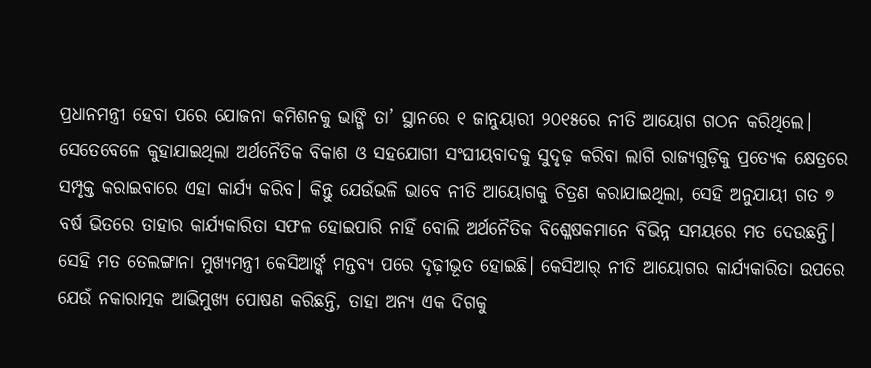ପ୍ରଧାନମନ୍ତ୍ରୀ ହେବା ପରେ ଯୋଜନା କମିଶନକୁ ଭାଙ୍ଗି ତା’ ସ୍ଥାନରେ ୧ ଜାନୁୟାରୀ ୨୦୧୫ରେ ନୀତି ଆୟୋଗ ଗଠନ କରିଥିଲେ। ସେତେବେଳେ କୁହାଯାଇଥିଲା ଅର୍ଥନୈତିକ ବିକାଶ ଓ ସହଯୋଗୀ ସଂଘୀୟବାଦକୁ ସୁଦୃଢ଼ କରିବା ଲାଗି ରାଜ୍ୟଗୁଡ଼ିକୁ ପ୍ରତ୍ୟେକ କ୍ଷେତ୍ରରେ ସମ୍ପୃକ୍ତ କରାଇବାରେ ଏହା କାର୍ଯ୍ୟ କରିବ। କିନ୍ତୁ ଯେଉଁଭଳି ଭାବେ ନୀତି ଆୟୋଗକୁ ଚିତ୍ରଣ କରାଯାଇଥିଲା, ସେହି ଅନୁଯାୟୀ ଗତ ୭ ବର୍ଷ ଭିତରେ ତାହାର କାର୍ଯ୍ୟକାରିତା ସଫଳ ହୋଇପାରି ନାହିଁ ବୋଲି ଅର୍ଥନୈତିକ ବିଶ୍ଳେଷକମାନେ ବିଭିନ୍ନ ସମୟରେ ମତ ଦେଉଛନ୍ତି। ସେହି ମତ ତେଲଙ୍ଗାନା ମୁଖ୍ୟମନ୍ତ୍ରୀ କେସିଆର୍ଙ୍କ ମନ୍ତବ୍ୟ ପରେ ଦୃଢ଼ୀଭୂତ ହୋଇଛି। କେସିଆର୍ ନୀତି ଆୟୋଗର କାର୍ଯ୍ୟକାରିତା ଉପରେ ଯେଉଁ ନକାରାତ୍ମକ ଆଭିମୁଖ୍ୟ ପୋଷଣ କରିଛନ୍ତି, ତାହା ଅନ୍ୟ ଏକ ଦିଗକୁ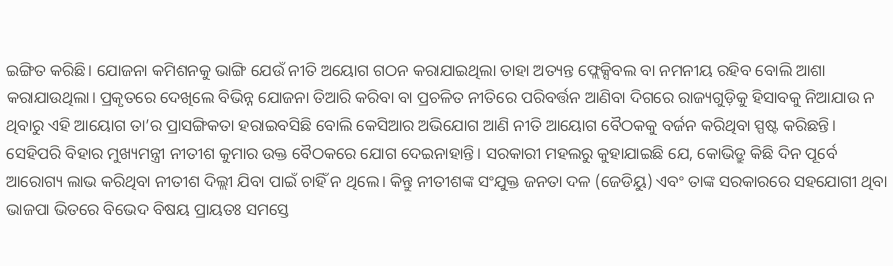ଇଙ୍ଗିତ କରିଛି। ଯୋଜନା କମିଶନକୁ ଭାଙ୍ଗି ଯେଉଁ ନୀତି ଅୟୋଗ ଗଠନ କରାଯାଇଥିଲା ତାହା ଅତ୍ୟନ୍ତ ଫ୍ଲେକ୍ସିବଲ ବା ନମନୀୟ ରହିବ ବୋଲି ଆଶା କରାଯାଉଥିଲା। ପ୍ରକୃତରେ ଦେଖିଲେ ବିଭିନ୍ନ ଯୋଜନା ତିଆରି କରିବା ବା ପ୍ରଚଳିତ ନୀତିରେ ପରିବର୍ତ୍ତନ ଆଣିବା ଦିଗରେ ରାଜ୍ୟଗୁଡ଼ିକୁ ହିସାବକୁ ନିଆଯାଉ ନ ଥିବାରୁ ଏହି ଆୟୋଗ ତା’ର ପ୍ରାସଙ୍ଗିକତା ହରାଇବସିଛି ବୋଲି କେସିଆର ଅଭିଯୋଗ ଆଣି ନୀତି ଆୟୋଗ ବୈଠକକୁ ବର୍ଜନ କରିଥିବା ସ୍ପଷ୍ଟ କରିଛନ୍ତି। ସେହିପରି ବିହାର ମୁଖ୍ୟମନ୍ତ୍ରୀ ନୀତୀଶ କୁମାର ଉକ୍ତ ବୈଠକରେ ଯୋଗ ଦେଇନାହାନ୍ତି। ସରକାରୀ ମହଲରୁ କୁହାଯାଇଛି ଯେ, କୋଭିଡ୍ରୁ କିଛି ଦିନ ପୂର୍ବେ ଆରୋଗ୍ୟ ଲାଭ କରିଥିବା ନୀତୀଶ ଦିଲ୍ଲୀ ଯିବା ପାଇଁ ଚାହିଁ ନ ଥିଲେ। କିନ୍ତୁ ନୀତୀଶଙ୍କ ସଂଯୁକ୍ତ ଜନତା ଦଳ (ଜେଡିୟୁ) ଏବଂ ତାଙ୍କ ସରକାରରେ ସହଯୋଗୀ ଥିବା ଭାଜପା ଭିତରେ ବିଭେଦ ବିଷୟ ପ୍ରାୟତଃ ସମସ୍ତେ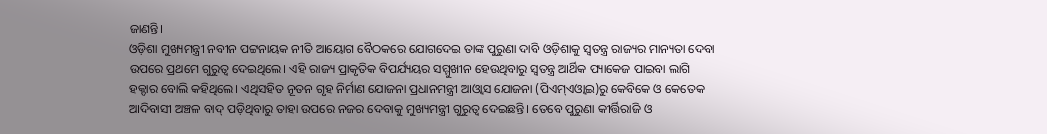ଜାଣନ୍ତି।
ଓଡ଼ିଶା ମୁଖ୍ୟମନ୍ତ୍ରୀ ନବୀନ ପଟ୍ଟନାୟକ ନୀତି ଆୟୋଗ ବୈଠକରେ ଯୋଗଦେଇ ତାଙ୍କ ପୁରୁଣା ଦାବି ଓଡ଼ିଶାକୁ ସ୍ବତନ୍ତ୍ର ରାଜ୍ୟର ମାନ୍ୟତା ଦେବା ଉପରେ ପ୍ରଥମେ ଗୁରୁତ୍ୱ ଦେଇଥିଲେ। ଏହି ରାଜ୍ୟ ପ୍ରାକୃତିକ ବିପର୍ଯ୍ୟୟର ସମ୍ମୁଖୀନ ହେଉଥିବାରୁ ସ୍ବତନ୍ତ୍ର ଆର୍ଥିକ ପ୍ୟାକେଜ ପାଇବା ଲାଗି ହକ୍ଦାର ବୋଲି କହିଥିଲେ। ଏଥିସହିତ ନୂତନ ଗୃହ ନିର୍ମାଣ ଯୋଜନା ପ୍ରଧାନମନ୍ତ୍ରୀ ଆଓ୍ବାସ ଯୋଜନା (ପିଏମ୍ଏଓ୍ବାଇ)ରୁ କେବିକେ ଓ କେତେକ ଆଦିବାସୀ ଅଞ୍ଚଳ ବାଦ୍ ପଡ଼ିଥିବାରୁ ତାହା ଉପରେ ନଜର ଦେବାକୁ ମୁଖ୍ୟମନ୍ତ୍ରୀ ଗୁରୁତ୍ୱ ଦେଇଛନ୍ତି। ତେବେ ପୁରୁଣା କୀର୍ତ୍ତିରାଜି ଓ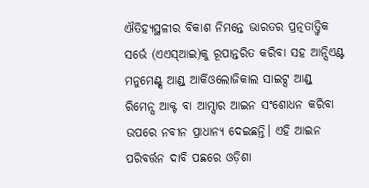ଐତିହ୍ୟସ୍ଥଳୀର ବିକାଶ ନିମନ୍ତେ ଭାରତର ପ୍ରତ୍ନତାତ୍ତ୍ୱିକ ସର୍ଭେ (ଏଏସ୍ଆଇ)କୁ ରୂପାନ୍ତରିତ କରିବା ସହ ଆନ୍ସିଏଣ୍ଟ ମନୁମେଣ୍ଟ୍ସ ଆଣ୍ଡ୍ ଆର୍କିଓଲୋଜିକାଲ ସାଇଟ୍ସ ଆଣ୍ଡ୍ ରିମେନ୍ସ ଆକ୍ଟ ବା ଆମ୍ସାର ଆଇନ ସଂଶୋଧନ କରିବା ଉପରେ ନବୀନ ପ୍ରାଧାନ୍ୟ ଦେଇଛନ୍ତି। ଏହି ଆଇନ ପରିବର୍ତ୍ତନ ଦାବି ପଛରେ ଓଡ଼ିଶା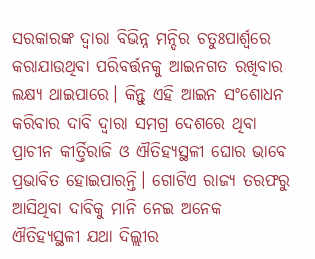ସରକାରଙ୍କ ଦ୍ୱାରା ବିଭିନ୍ନ ମନ୍ଦିର ଚତୁଃପାର୍ଶ୍ୱରେ କରାଯାଉଥିବା ପରିବର୍ତ୍ତନକୁ ଆଇନଗତ ରଖିବାର ଲକ୍ଷ୍ୟ ଥାଇପାରେ। କିନ୍ତୁ ଏହି ଆଇନ ସଂଶୋଧନ କରିବାର ଦାବି ଦ୍ୱାରା ସମଗ୍ର ଦେଶରେ ଥିବା ପ୍ରାଚୀନ କୀର୍ତ୍ତିରାଜି ଓ ଐତିହ୍ୟସ୍ଥଳୀ ଘୋର ଭାବେ ପ୍ରଭାବିତ ହୋଇପାରନ୍ତି। ଗୋଟିଏ ରାଜ୍ୟ ତରଫରୁ ଆସିଥିବା ଦାବିକୁ ମାନି ନେଇ ଅନେକ ଐତିହ୍ୟସ୍ଥଳୀ ଯଥା ଦିଲ୍ଲୀର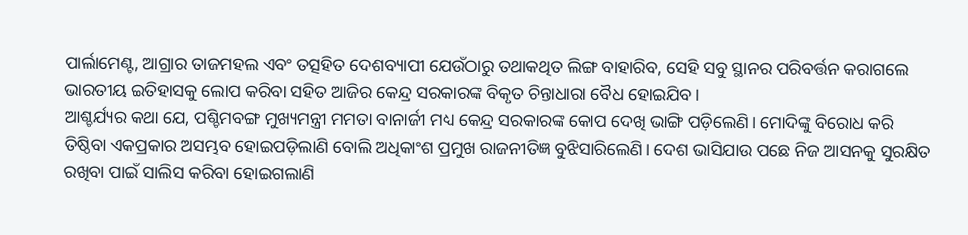ପାର୍ଲାମେଣ୍ଟ, ଆଗ୍ରାର ତାଜମହଲ ଏବଂ ତତ୍ସହିତ ଦେଶବ୍ୟାପୀ ଯେଉଁଠାରୁ ତଥାକଥିତ ଲିଙ୍ଗ ବାହାରିବ, ସେହି ସବୁ ସ୍ଥାନର ପରିବର୍ତ୍ତନ କରାଗଲେ ଭାରତୀୟ ଇତିହାସକୁ ଲୋପ କରିବା ସହିତ ଆଜିର କେନ୍ଦ୍ର ସରକାରଙ୍କ ବିକୃତ ଚିନ୍ତାଧାରା ବୈଧ ହୋଇଯିବ।
ଆଶ୍ଚର୍ଯ୍ୟର କଥା ଯେ, ପଶ୍ଚିମବଙ୍ଗ ମୁଖ୍ୟମନ୍ତ୍ରୀ ମମତା ବାନାର୍ଜୀ ମଧ୍ୟ କେନ୍ଦ୍ର ସରକାରଙ୍କ କୋପ ଦେଖି ଭାଙ୍ଗି ପଡ଼ିଲେଣି। ମୋଦିଙ୍କୁ ବିରୋଧ କରି ତିଷ୍ଠିବା ଏକପ୍ରକାର ଅସମ୍ଭବ ହୋଇପଡ଼ିଲାଣି ବୋଲି ଅଧିକାଂଶ ପ୍ରମୁଖ ରାଜନୀତିଜ୍ଞ ବୁଝିସାରିଲେଣି। ଦେଶ ଭାସିଯାଉ ପଛେ ନିଜ ଆସନକୁ ସୁରକ୍ଷିତ ରଖିବା ପାଇଁ ସାଲିସ କରିବା ହୋଇଗଲାଣି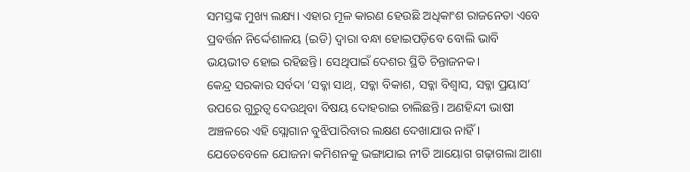ସମସ୍ତଙ୍କ ମୁଖ୍ୟ ଲକ୍ଷ୍ୟ। ଏହାର ମୂଳ କାରଣ ହେଉଛି ଅଧିକାଂଶ ରାଜନେତା ଏବେ ପ୍ରବର୍ତ୍ତନ ନିର୍ଦ୍ଦେଶାଳୟ (ଇଡି) ଦ୍ୱାରା ବନ୍ଧା ହୋଇପଡ଼ିବେ ବୋଲି ଭାବି ଭୟଭୀତ ହୋଇ ରହିଛନ୍ତି। ସେଥିପାଇଁ ଦେଶର ସ୍ଥିତି ଚିନ୍ତାଜନକ।
କେନ୍ଦ୍ର ସରକାର ସର୍ବଦା ‘ସବ୍କା ସାଥ୍, ସବ୍କା ବିକାଶ, ସବ୍କା ବିଶ୍ୱାସ, ସବ୍କା ପ୍ରୟାସ’ ଉପରେ ଗୁରୁତ୍ୱ ଦେଉଥିବା ବିଷୟ ଦୋହରାଇ ଚାଲିଛନ୍ତି। ଅଣହିନ୍ଦୀ ଭାଷୀ ଅଞ୍ଚଳରେ ଏହି ସ୍ଲୋଗାନ ବୁଝିପାରିବାର ଲକ୍ଷଣ ଦେଖାଯାଉ ନାହିଁ। ଯେତେବେଳେ ଯୋଜନା କମିଶନକୁ ଭଙ୍ଗାଯାଇ ନୀତି ଆୟୋଗ ଗଢ଼ାଗଲା ଆଶା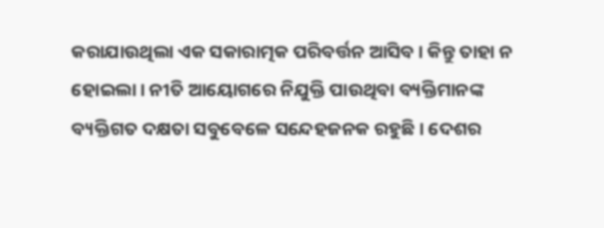କରାଯାଉଥିଲା ଏକ ସକାରାତ୍ମକ ପରିବର୍ତ୍ତନ ଆସିବ। କିନ୍ତୁ ତାହା ନ ହୋଇଲା। ନୀତି ଆୟୋଗରେ ନିଯୁକ୍ତି ପାଉଥିବା ବ୍ୟକ୍ତିମାନଙ୍କ ବ୍ୟକ୍ତିଗତ ଦକ୍ଷତା ସବୁବେଳେ ସନ୍ଦେହଜନକ ରହୁଛି। ଦେଶର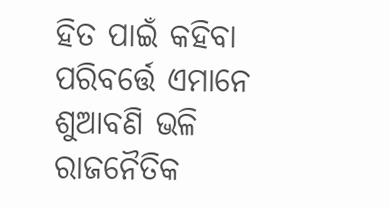ହିତ ପାଇଁ କହିବା ପରିବର୍ତ୍ତେ ଏମାନେ ଶୁଆବଣି ଭଳି ରାଜନୈତିକ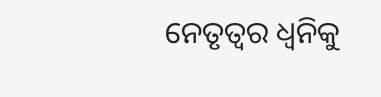ନେତୃତ୍ୱର ଧ୍ୱନିକୁ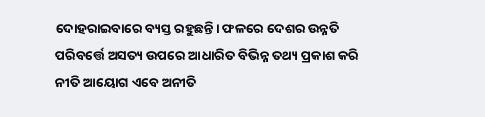ଦୋହରାଇବାରେ ବ୍ୟସ୍ତ ରହୁଛନ୍ତି। ଫଳରେ ଦେଶର ଉନ୍ନତି ପରିବର୍ତ୍ତେ ଅସତ୍ୟ ଉପରେ ଆଧାରିତ ବିଭିନ୍ନ ତଥ୍ୟ ପ୍ରକାଶ କରି ନୀତି ଆୟୋଗ ଏବେ ଅନୀତି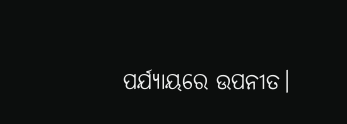ପର୍ଯ୍ୟାୟରେ ଉପନୀତ।